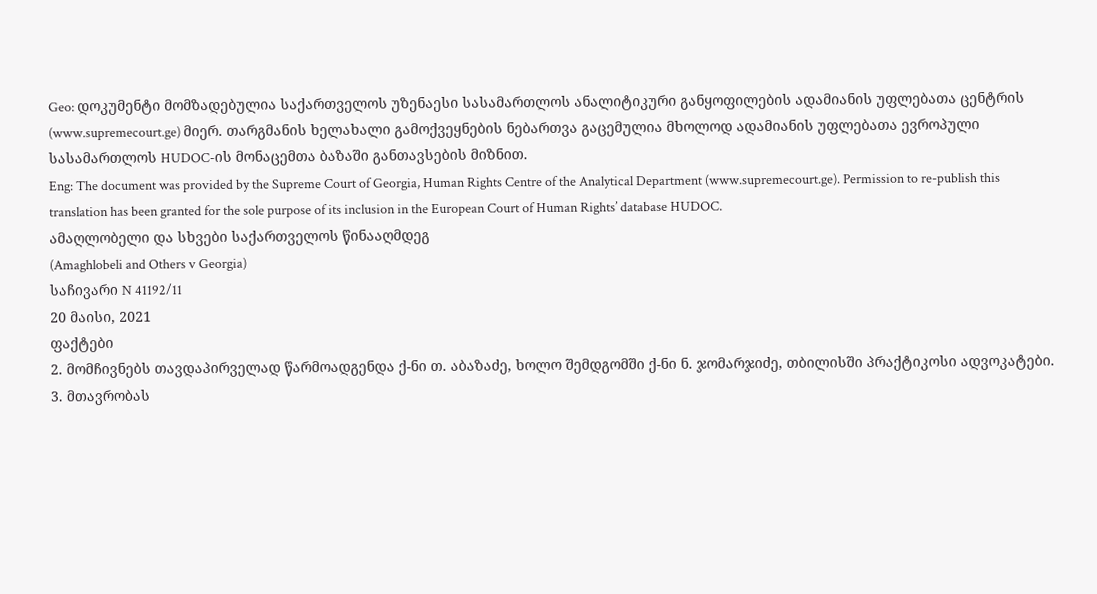Geo: დოკუმენტი მომზადებულია საქართველოს უზენაესი სასამართლოს ანალიტიკური განყოფილების ადამიანის უფლებათა ცენტრის (www.supremecourt.ge) მიერ. თარგმანის ხელახალი გამოქვეყნების ნებართვა გაცემულია მხოლოდ ადამიანის უფლებათა ევროპული სასამართლოს HUDOC-ის მონაცემთა ბაზაში განთავსების მიზნით.
Eng: The document was provided by the Supreme Court of Georgia, Human Rights Centre of the Analytical Department (www.supremecourt.ge). Permission to re-publish this translation has been granted for the sole purpose of its inclusion in the European Court of Human Rights’ database HUDOC.
ამაღლობელი და სხვები საქართველოს წინააღმდეგ
(Amaghlobeli and Others v Georgia)
საჩივარი N 41192/11
20 მაისი, 2021
ფაქტები
2. მომჩივნებს თავდაპირველად წარმოადგენდა ქ-ნი თ. აბაზაძე, ხოლო შემდგომში ქ-ნი ნ. ჯომარჯიძე, თბილისში პრაქტიკოსი ადვოკატები.
3. მთავრობას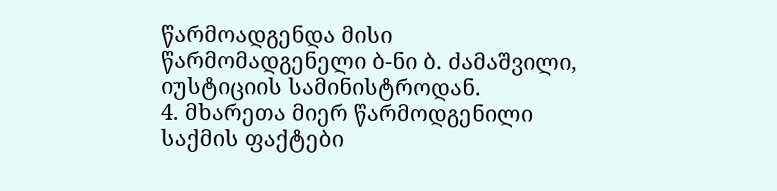წარმოადგენდა მისი წარმომადგენელი ბ-ნი ბ. ძამაშვილი, იუსტიციის სამინისტროდან.
4. მხარეთა მიერ წარმოდგენილი საქმის ფაქტები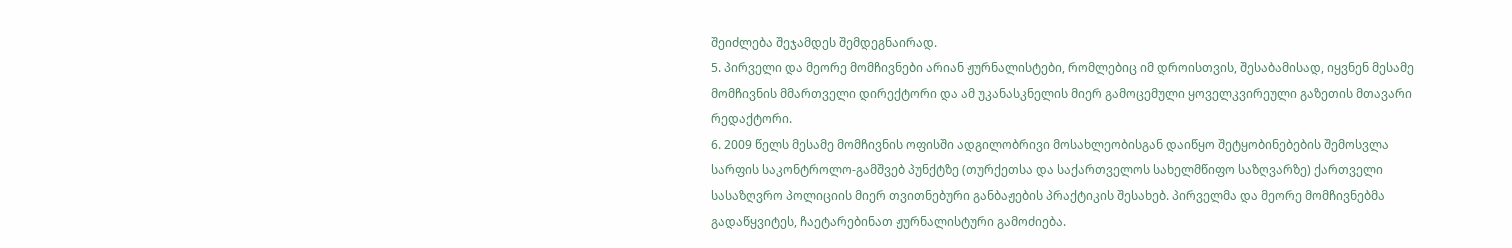შეიძლება შეჯამდეს შემდეგნაირად.
5. პირველი და მეორე მომჩივნები არიან ჟურნალისტები, რომლებიც იმ დროისთვის, შესაბამისად, იყვნენ მესამე მომჩივნის მმართველი დირექტორი და ამ უკანასკნელის მიერ გამოცემული ყოველკვირეული გაზეთის მთავარი რედაქტორი.
6. 2009 წელს მესამე მომჩივნის ოფისში ადგილობრივი მოსახლეობისგან დაიწყო შეტყობინებების შემოსვლა სარფის საკონტროლო-გამშვებ პუნქტზე (თურქეთსა და საქართველოს სახელმწიფო საზღვარზე) ქართველი სასაზღვრო პოლიციის მიერ თვითნებური განბაჟების პრაქტიკის შესახებ. პირველმა და მეორე მომჩივნებმა გადაწყვიტეს, ჩაეტარებინათ ჟურნალისტური გამოძიება.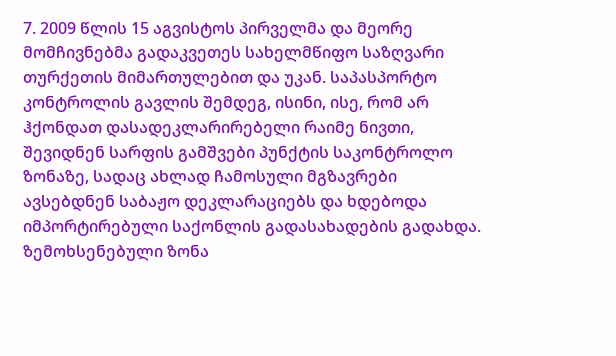7. 2009 წლის 15 აგვისტოს პირველმა და მეორე მომჩივნებმა გადაკვეთეს სახელმწიფო საზღვარი თურქეთის მიმართულებით და უკან. საპასპორტო კონტროლის გავლის შემდეგ, ისინი, ისე, რომ არ ჰქონდათ დასადეკლარირებელი რაიმე ნივთი, შევიდნენ სარფის გამშვები პუნქტის საკონტროლო ზონაზე, სადაც ახლად ჩამოსული მგზავრები ავსებდნენ საბაჟო დეკლარაციებს და ხდებოდა იმპორტირებული საქონლის გადასახადების გადახდა. ზემოხსენებული ზონა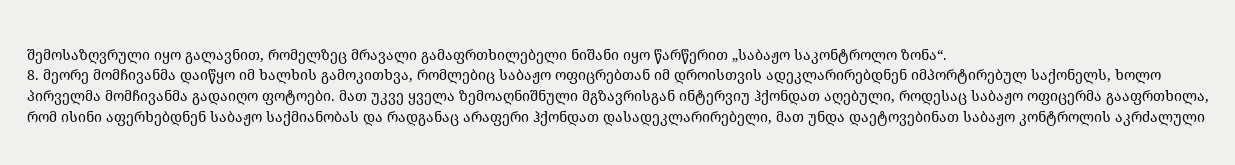შემოსაზღვრული იყო გალავნით, რომელზეც მრავალი გამაფრთხილებელი ნიშანი იყო წარწერით „საბაჟო საკონტროლო ზონა“.
8. მეორე მომჩივანმა დაიწყო იმ ხალხის გამოკითხვა, რომლებიც საბაჟო ოფიცრებთან იმ დროისთვის ადეკლარირებდნენ იმპორტირებულ საქონელს, ხოლო პირველმა მომჩივანმა გადაიღო ფოტოები. მათ უკვე ყველა ზემოაღნიშნული მგზავრისგან ინტერვიუ ჰქონდათ აღებული, როდესაც საბაჟო ოფიცერმა გააფრთხილა, რომ ისინი აფერხებდნენ საბაჟო საქმიანობას და რადგანაც არაფერი ჰქონდათ დასადეკლარირებელი, მათ უნდა დაეტოვებინათ საბაჟო კონტროლის აკრძალული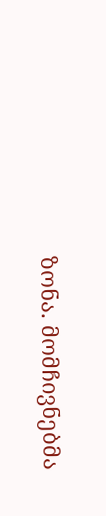ზონა. მომჩივნებმა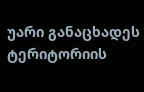უარი განაცხადეს ტერიტორიის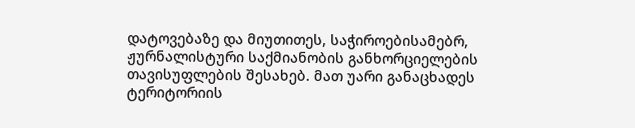დატოვებაზე და მიუთითეს, საჭიროებისამებრ, ჟურნალისტური საქმიანობის განხორციელების თავისუფლების შესახებ. მათ უარი განაცხადეს ტერიტორიის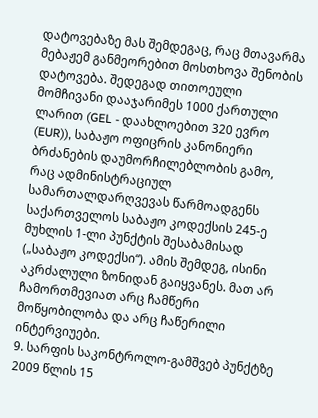დატოვებაზე მას შემდეგაც, რაც მთავარმა მებაჟემ განმეორებით მოსთხოვა შენობის დატოვება. შედეგად თითოეული მომჩივანი დააჯარიმეს 1000 ქართული ლარით (GEL - დაახლოებით 320 ევრო (EUR)), საბაჟო ოფიცრის კანონიერი ბრძანების დაუმორჩილებლობის გამო, რაც ადმინისტრაციულ სამართალდარღვევას წარმოადგენს საქართველოს საბაჟო კოდექსის 245-ე მუხლის 1-ლი პუნქტის შესაბამისად („საბაჟო კოდექსი“). ამის შემდეგ, ისინი აკრძალული ზონიდან გაიყვანეს. მათ არ ჩამორთმევიათ არც ჩამწერი მოწყობილობა და არც ჩაწერილი ინტერვიუები.
9. სარფის საკონტროლო-გამშვებ პუნქტზე 2009 წლის 15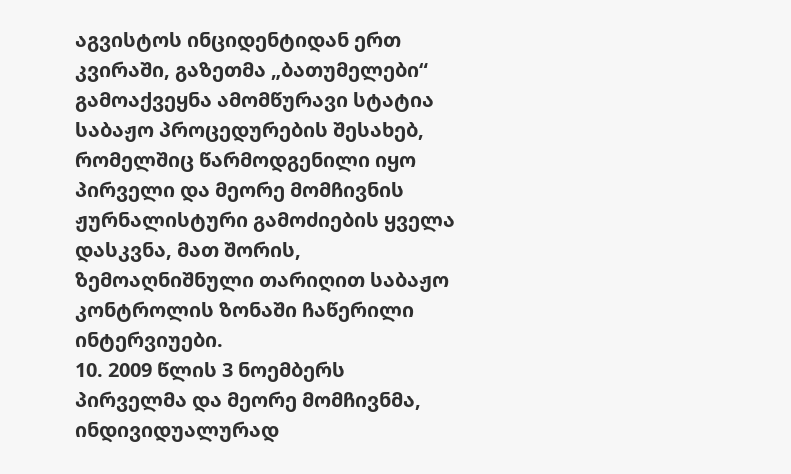აგვისტოს ინციდენტიდან ერთ კვირაში, გაზეთმა „ბათუმელები“ გამოაქვეყნა ამომწურავი სტატია საბაჟო პროცედურების შესახებ, რომელშიც წარმოდგენილი იყო პირველი და მეორე მომჩივნის ჟურნალისტური გამოძიების ყველა დასკვნა, მათ შორის, ზემოაღნიშნული თარიღით საბაჟო კონტროლის ზონაში ჩაწერილი ინტერვიუები.
10. 2009 წლის 3 ნოემბერს პირველმა და მეორე მომჩივნმა, ინდივიდუალურად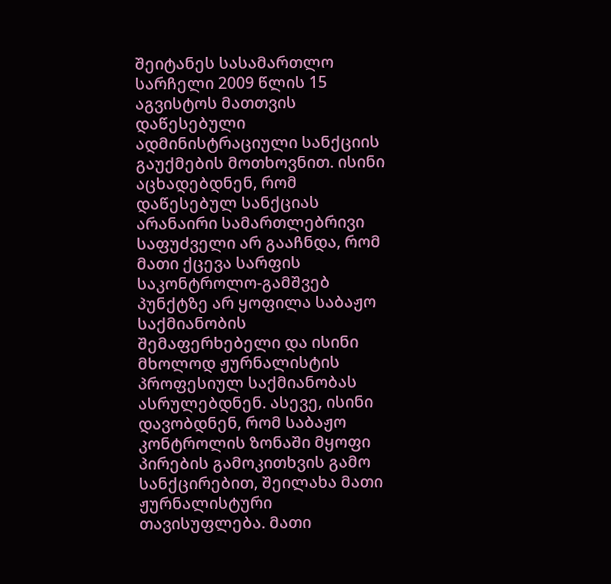შეიტანეს სასამართლო სარჩელი 2009 წლის 15 აგვისტოს მათთვის დაწესებული ადმინისტრაციული სანქციის გაუქმების მოთხოვნით. ისინი აცხადებდნენ, რომ დაწესებულ სანქციას არანაირი სამართლებრივი საფუძველი არ გააჩნდა, რომ მათი ქცევა სარფის საკონტროლო-გამშვებ პუნქტზე არ ყოფილა საბაჟო საქმიანობის შემაფერხებელი და ისინი მხოლოდ ჟურნალისტის პროფესიულ საქმიანობას ასრულებდნენ. ასევე, ისინი დავობდნენ, რომ საბაჟო კონტროლის ზონაში მყოფი პირების გამოკითხვის გამო სანქცირებით, შეილახა მათი ჟურნალისტური თავისუფლება. მათი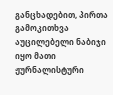განცხადებით, პირთა გამოკითხვა აუცილებელი ნაბიჯი იყო მათი ჟურნალისტური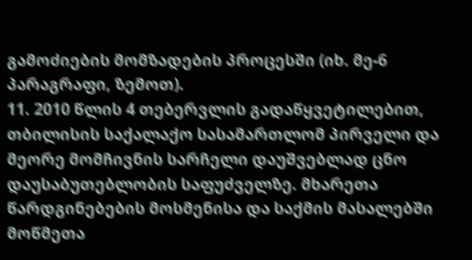გამოძიების მომზადების პროცესში (იხ. მე-6 პარაგრაფი, ზემოთ).
11. 2010 წლის 4 თებერვლის გადაწყვეტილებით, თბილისის საქალაქო სასამართლომ პირველი და მეორე მომჩივნის სარჩელი დაუშვებლად ცნო დაუსაბუთებლობის საფუძველზე. მხარეთა წარდგინებების მოსმენისა და საქმის მასალებში მოწმეთა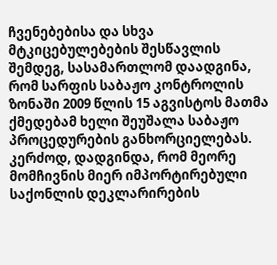ჩვენებებისა და სხვა მტკიცებულებების შესწავლის შემდეგ, სასამართლომ დაადგინა, რომ სარფის საბაჟო კონტროლის ზონაში 2009 წლის 15 აგვისტოს მათმა ქმედებამ ხელი შეუშალა საბაჟო პროცედურების განხორციელებას. კერძოდ, დადგინდა, რომ მეორე მომჩივნის მიერ იმპორტირებული საქონლის დეკლარირების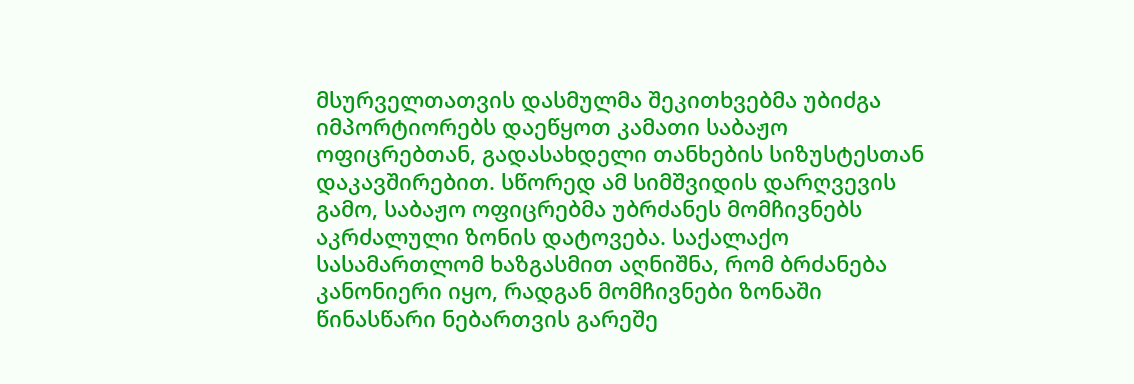მსურველთათვის დასმულმა შეკითხვებმა უბიძგა იმპორტიორებს დაეწყოთ კამათი საბაჟო ოფიცრებთან, გადასახდელი თანხების სიზუსტესთან დაკავშირებით. სწორედ ამ სიმშვიდის დარღვევის გამო, საბაჟო ოფიცრებმა უბრძანეს მომჩივნებს აკრძალული ზონის დატოვება. საქალაქო სასამართლომ ხაზგასმით აღნიშნა, რომ ბრძანება კანონიერი იყო, რადგან მომჩივნები ზონაში წინასწარი ნებართვის გარეშე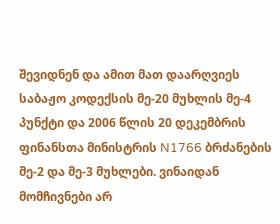შევიდნენ და ამით მათ დაარღვიეს საბაჟო კოდექსის მე-20 მუხლის მე-4 პუნქტი და 2006 წლის 20 დეკემბრის ფინანსთა მინისტრის N1766 ბრძანების მე-2 და მე-3 მუხლები. ვინაიდან მომჩივნები არ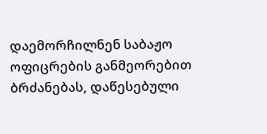დაემორჩილნენ საბაჟო ოფიცრების განმეორებით ბრძანებას, დაწესებული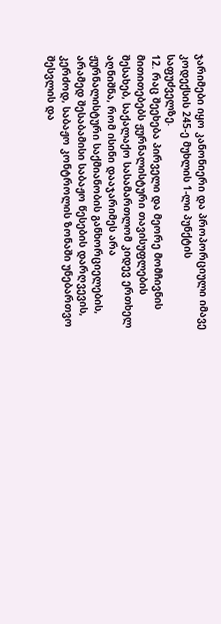ჯარიმები იყო კანონიერი და პროპორციული იმავე კოდექსის 245-ე მუხლის 1-ლი პუნქტის საფუძველზე.
12. რაც შეეხება პირველი და მეორე მომჩივნის მითითებებს ჟურნალისტური თავისუფლების შესახებ, საქალაქო სასამართლომ კიდევ ერთხელ აღნიშნა, რომ ისინი დააჯარიმეს არა ჟურნალისტური საქმიანობის განხორციელების, არამედ შესაბამისი საბაჟო წესების დარღვევის, კერძოდ, საბაჟო კონტროლის ზონაში უნებართვო შესვლის და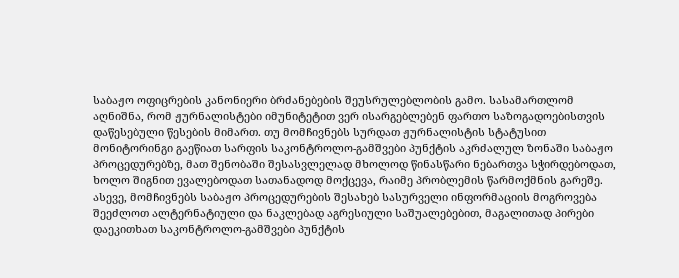საბაჟო ოფიცრების კანონიერი ბრძანებების შეუსრულებლობის გამო. სასამართლომ აღნიშნა, რომ ჟურნალისტები იმუნიტეტით ვერ ისარგებლებენ ფართო საზოგადოებისთვის დაწესებული წესების მიმართ. თუ მომჩივნებს სურდათ ჟურნალისტის სტატუსით მონიტორინგი გაეწიათ სარფის საკონტროლო-გამშვები პუნქტის აკრძალულ ზონაში საბაჟო პროცედურებზე, მათ შენობაში შესასვლელად მხოლოდ წინასწარი ნებართვა სჭირდებოდათ, ხოლო შიგნით ევალებოდათ სათანადოდ მოქცევა, რაიმე პრობლემის წარმოქმნის გარეშე. ასევე, მომჩივნებს საბაჟო პროცედურების შესახებ სასურველი ინფორმაციის მოგროვება შეეძლოთ ალტერნატიული და ნაკლებად აგრესიული საშუალებებით, მაგალითად პირები დაეკითხათ საკონტროლო-გამშვები პუნქტის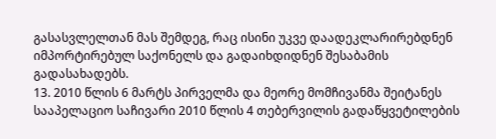გასასვლელთან მას შემდეგ, რაც ისინი უკვე დაადეკლარირებდნენ იმპორტირებულ საქონელს და გადაიხდიდნენ შესაბამის გადასახადებს.
13. 2010 წლის 6 მარტს პირველმა და მეორე მომჩივანმა შეიტანეს სააპელაციო საჩივარი 2010 წლის 4 თებერვილის გადაწყვეტილების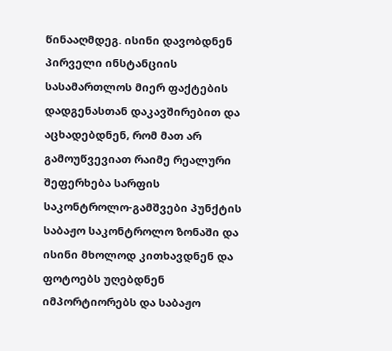წინააღმდეგ. ისინი დავობდნენ პირველი ინსტანციის სასამართლოს მიერ ფაქტების დადგენასთან დაკავშირებით და აცხადებდნენ, რომ მათ არ გამოუწვევიათ რაიმე რეალური შეფერხება სარფის საკონტროლო-გამშვები პუნქტის საბაჟო საკონტროლო ზონაში და ისინი მხოლოდ კითხავდნენ და ფოტოებს უღებდნენ იმპორტიორებს და საბაჟო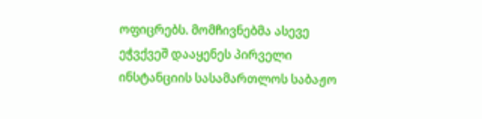ოფიცრებს. მომჩივნებმა ასევე ეჭვქვეშ დააყენეს პირველი ინსტანციის სასამართლოს საბაჟო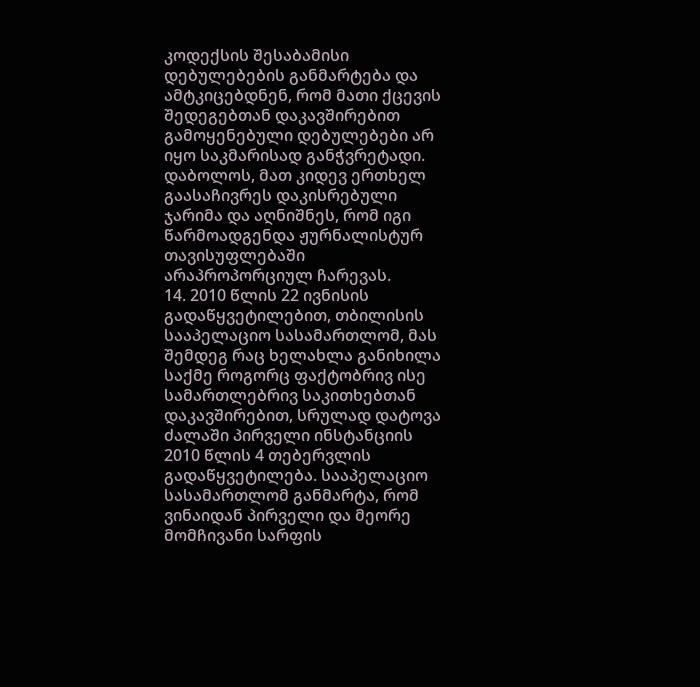კოდექსის შესაბამისი დებულებების განმარტება და ამტკიცებდნენ, რომ მათი ქცევის შედეგებთან დაკავშირებით გამოყენებული დებულებები არ იყო საკმარისად განჭვრეტადი. დაბოლოს, მათ კიდევ ერთხელ გაასაჩივრეს დაკისრებული ჯარიმა და აღნიშნეს, რომ იგი წარმოადგენდა ჟურნალისტურ თავისუფლებაში არაპროპორციულ ჩარევას.
14. 2010 წლის 22 ივნისის გადაწყვეტილებით, თბილისის სააპელაციო სასამართლომ, მას შემდეგ რაც ხელახლა განიხილა საქმე როგორც ფაქტობრივ ისე სამართლებრივ საკითხებთან დაკავშირებით, სრულად დატოვა ძალაში პირველი ინსტანციის 2010 წლის 4 თებერვლის გადაწყვეტილება. სააპელაციო სასამართლომ განმარტა, რომ ვინაიდან პირველი და მეორე მომჩივანი სარფის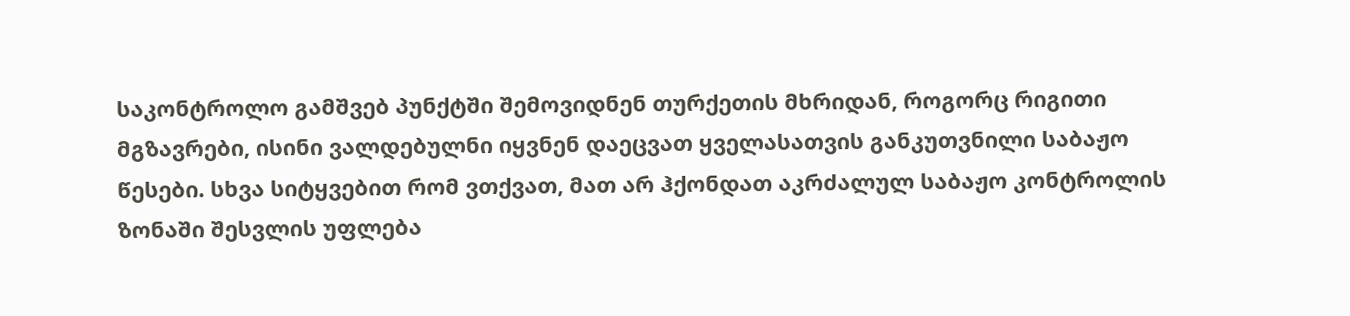საკონტროლო გამშვებ პუნქტში შემოვიდნენ თურქეთის მხრიდან, როგორც რიგითი მგზავრები, ისინი ვალდებულნი იყვნენ დაეცვათ ყველასათვის განკუთვნილი საბაჟო წესები. სხვა სიტყვებით რომ ვთქვათ, მათ არ ჰქონდათ აკრძალულ საბაჟო კონტროლის ზონაში შესვლის უფლება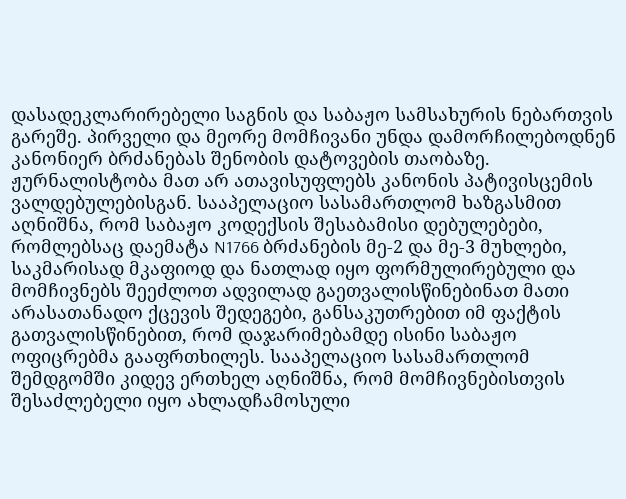დასადეკლარირებელი საგნის და საბაჟო სამსახურის ნებართვის გარეშე. პირველი და მეორე მომჩივანი უნდა დამორჩილებოდნენ კანონიერ ბრძანებას შენობის დატოვების თაობაზე. ჟურნალისტობა მათ არ ათავისუფლებს კანონის პატივისცემის ვალდებულებისგან. სააპელაციო სასამართლომ ხაზგასმით აღნიშნა, რომ საბაჟო კოდექსის შესაბამისი დებულებები, რომლებსაც დაემატა N1766 ბრძანების მე-2 და მე-3 მუხლები, საკმარისად მკაფიოდ და ნათლად იყო ფორმულირებული და მომჩივნებს შეეძლოთ ადვილად გაეთვალისწინებინათ მათი არასათანადო ქცევის შედეგები, განსაკუთრებით იმ ფაქტის გათვალისწინებით, რომ დაჯარიმებამდე ისინი საბაჟო ოფიცრებმა გააფრთხილეს. სააპელაციო სასამართლომ შემდგომში კიდევ ერთხელ აღნიშნა, რომ მომჩივნებისთვის შესაძლებელი იყო ახლადჩამოსული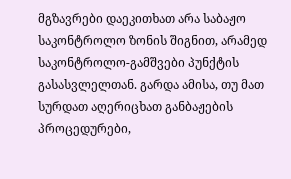მგზავრები დაეკითხათ არა საბაჟო საკონტროლო ზონის შიგნით, არამედ საკონტროლო-გამშვები პუნქტის გასასვლელთან. გარდა ამისა, თუ მათ სურდათ აღერიცხათ განბაჟების პროცედურები,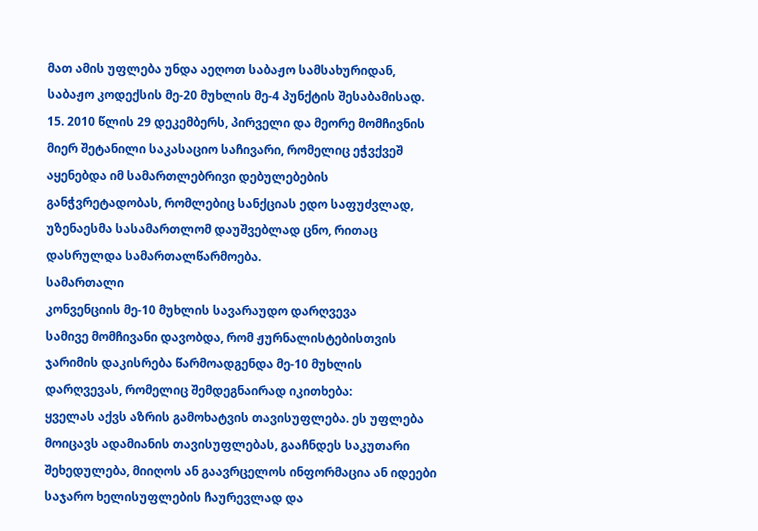მათ ამის უფლება უნდა აეღოთ საბაჟო სამსახურიდან, საბაჟო კოდექსის მე-20 მუხლის მე-4 პუნქტის შესაბამისად.
15. 2010 წლის 29 დეკემბერს, პირველი და მეორე მომჩივნის მიერ შეტანილი საკასაციო საჩივარი, რომელიც ეჭვქვეშ აყენებდა იმ სამართლებრივი დებულებების განჭვრეტადობას, რომლებიც სანქციას ედო საფუძვლად, უზენაესმა სასამართლომ დაუშვებლად ცნო, რითაც დასრულდა სამართალწარმოება.
სამართალი
კონვენციის მე-10 მუხლის სავარაუდო დარღვევა
სამივე მომჩივანი დავობდა, რომ ჟურნალისტებისთვის ჯარიმის დაკისრება წარმოადგენდა მე-10 მუხლის დარღვევას, რომელიც შემდეგნაირად იკითხება:
ყველას აქვს აზრის გამოხატვის თავისუფლება. ეს უფლება მოიცავს ადამიანის თავისუფლებას, გააჩნდეს საკუთარი შეხედულება, მიიღოს ან გაავრცელოს ინფორმაცია ან იდეები საჯარო ხელისუფლების ჩაურევლად და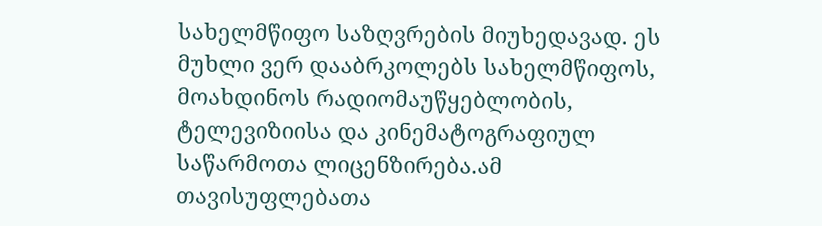სახელმწიფო საზღვრების მიუხედავად. ეს მუხლი ვერ დააბრკოლებს სახელმწიფოს, მოახდინოს რადიომაუწყებლობის, ტელევიზიისა და კინემატოგრაფიულ საწარმოთა ლიცენზირება.ამ თავისუფლებათა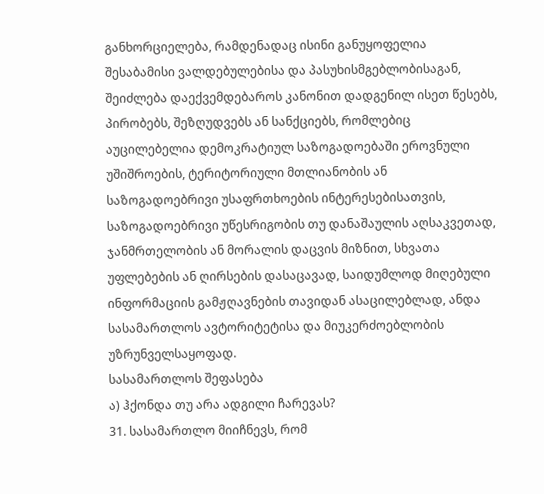განხორციელება, რამდენადაც ისინი განუყოფელია შესაბამისი ვალდებულებისა და პასუხისმგებლობისაგან, შეიძლება დაექვემდებაროს კანონით დადგენილ ისეთ წესებს, პირობებს, შეზღუდვებს ან სანქციებს, რომლებიც აუცილებელია დემოკრატიულ საზოგადოებაში ეროვნული უშიშროების, ტერიტორიული მთლიანობის ან საზოგადოებრივი უსაფრთხოების ინტერესებისათვის, საზოგადოებრივი უწესრიგობის თუ დანაშაულის აღსაკვეთად, ჯანმრთელობის ან მორალის დაცვის მიზნით, სხვათა უფლებების ან ღირსების დასაცავად, საიდუმლოდ მიღებული ინფორმაციის გამჟღავნების თავიდან ასაცილებლად, ანდა სასამართლოს ავტორიტეტისა და მიუკერძოებლობის უზრუნველსაყოფად.
სასამართლოს შეფასება
ა) ჰქონდა თუ არა ადგილი ჩარევას?
31. სასამართლო მიიჩნევს, რომ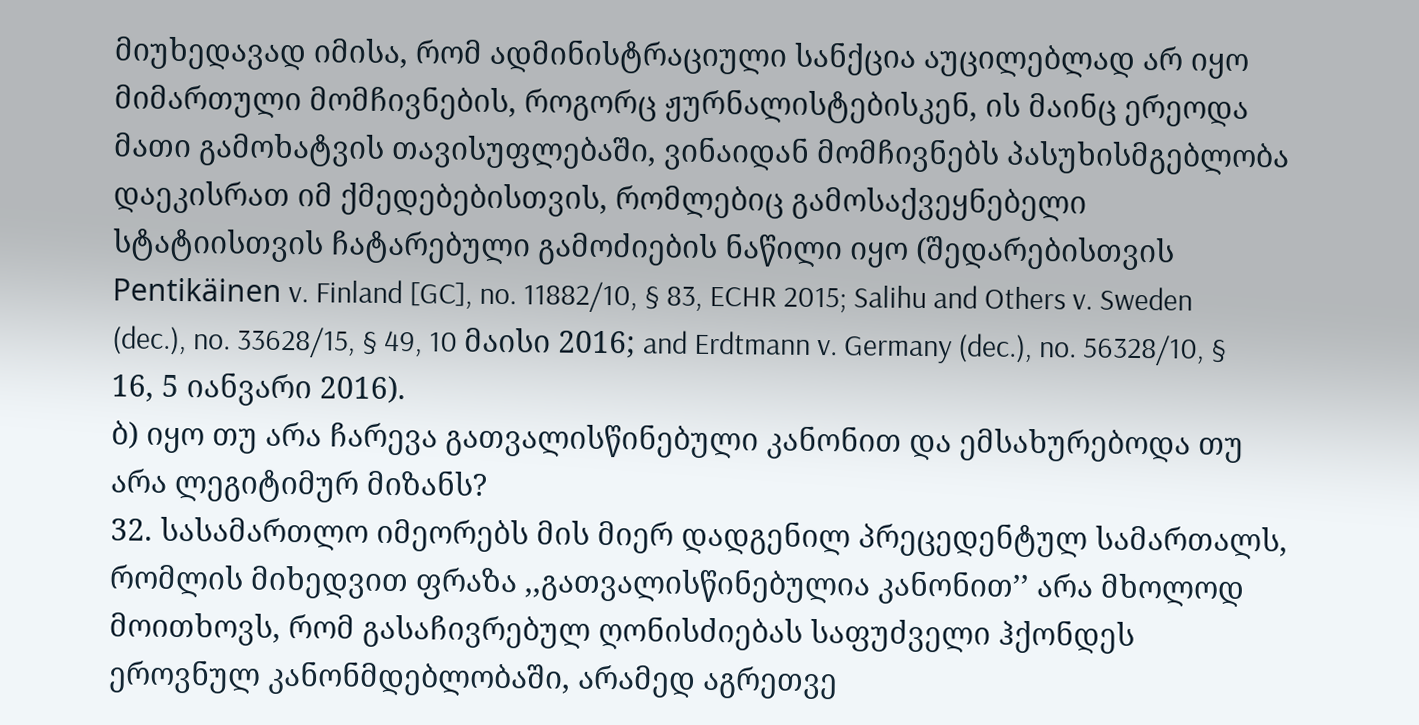მიუხედავად იმისა, რომ ადმინისტრაციული სანქცია აუცილებლად არ იყო მიმართული მომჩივნების, როგორც ჟურნალისტებისკენ, ის მაინც ერეოდა მათი გამოხატვის თავისუფლებაში, ვინაიდან მომჩივნებს პასუხისმგებლობა დაეკისრათ იმ ქმედებებისთვის, რომლებიც გამოსაქვეყნებელი სტატიისთვის ჩატარებული გამოძიების ნაწილი იყო (შედარებისთვის Pentikäinen v. Finland [GC], no. 11882/10, § 83, ECHR 2015; Salihu and Others v. Sweden (dec.), no. 33628/15, § 49, 10 მაისი 2016; and Erdtmann v. Germany (dec.), no. 56328/10, § 16, 5 იანვარი 2016).
ბ) იყო თუ არა ჩარევა გათვალისწინებული კანონით და ემსახურებოდა თუ არა ლეგიტიმურ მიზანს?
32. სასამართლო იმეორებს მის მიერ დადგენილ პრეცედენტულ სამართალს, რომლის მიხედვით ფრაზა ,,გათვალისწინებულია კანონით’’ არა მხოლოდ მოითხოვს, რომ გასაჩივრებულ ღონისძიებას საფუძველი ჰქონდეს ეროვნულ კანონმდებლობაში, არამედ აგრეთვე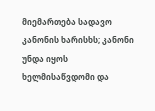მიემართება სადავო კანონის ხარისხს; კანონი უნდა იყოს ხელმისაწვდომი და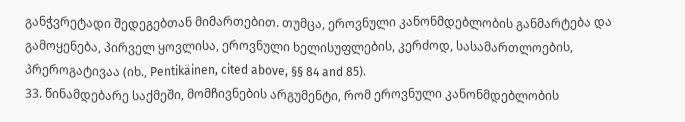განჭვრეტადი შედეგებთან მიმართებით. თუმცა, ეროვნული კანონმდებლობის განმარტება და გამოყენება, პირველ ყოვლისა, ეროვნული ხელისუფლების, კერძოდ, სასამართლოების, პრეროგატივაა (იხ., Pentikäinen, cited above, §§ 84 and 85).
33. წინამდებარე საქმეში, მომჩივნების არგუმენტი, რომ ეროვნული კანონმდებლობის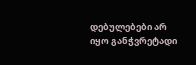დებულებები არ იყო განჭვრეტადი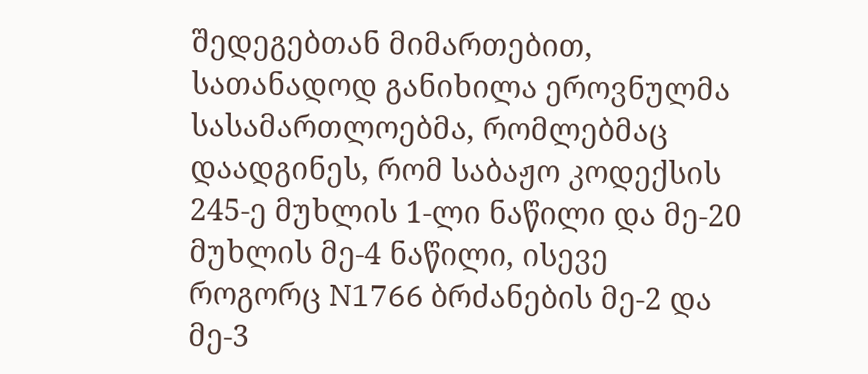შედეგებთან მიმართებით, სათანადოდ განიხილა ეროვნულმა სასამართლოებმა, რომლებმაც დაადგინეს, რომ საბაჟო კოდექსის 245-ე მუხლის 1-ლი ნაწილი და მე-20 მუხლის მე-4 ნაწილი, ისევე როგორც N1766 ბრძანების მე-2 და მე-3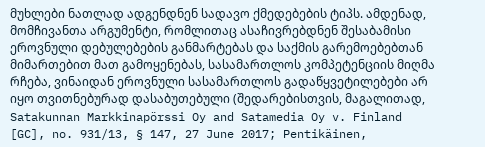მუხლები ნათლად ადგენდნენ სადავო ქმედებების ტიპს. ამდენად, მომჩივანთა არგუმენტი, რომლითაც ასაჩივრებდნენ შესაბამისი ეროვნული დებულებების განმარტებას და საქმის გარემოებებთან მიმართებით მათ გამოყენებას, სასამართლოს კომპეტენციის მიღმა რჩება, ვინაიდან ეროვნული სასამართლოს გადაწყვეტილებები არ იყო თვითნებურად დასაბუთებული (შედარებისთვის, მაგალითად, Satakunnan Markkinapörssi Oy and Satamedia Oy v. Finland [GC], no. 931/13, § 147, 27 June 2017; Pentikäinen,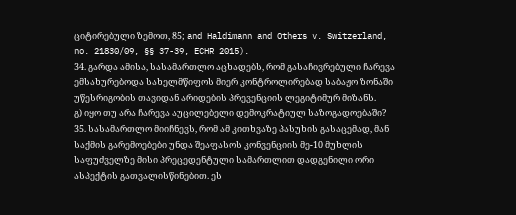ციტირებული ზემოთ, 85; and Haldimann and Others v. Switzerland, no. 21830/09, §§ 37-39, ECHR 2015).
34. გარდა ამისა, სასამართლო აცხადებს, რომ გასაჩივრებული ჩარევა ემსახურებოდა სახელმწიფოს მიერ კონტროლირებად საბაჟო ზონაში უწესრიგობის თავიდან არიდების პრევენციის ლეგიტიმურ მიზანს.
გ) იყო თუ არა ჩარევა აუცილებელი დემოკრატიულ საზოგადოებაში?
35. სასამართლო მიიჩნევს, რომ ამ კითხვაზე პასუხის გასაცემად, მან საქმის გარემოებები უნდა შეაფასოს კონვენციის მე-10 მუხლის საფუძველზე მისი პრეცედენტული სამართლით დადგენილი ორი ასპექტის გათვალისწინებით. ეს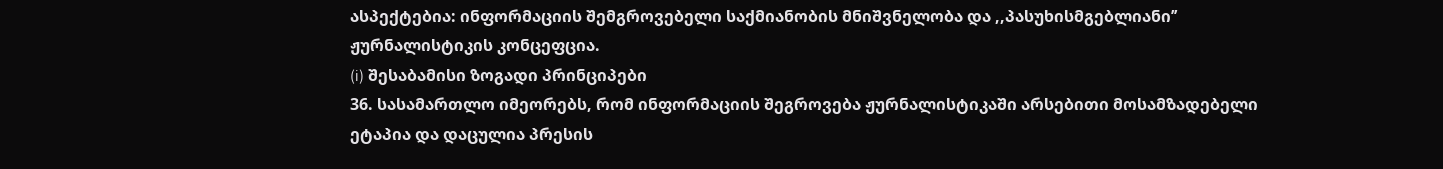ასპექტებია: ინფორმაციის შემგროვებელი საქმიანობის მნიშვნელობა და ,,პასუხისმგებლიანი’’ ჟურნალისტიკის კონცეფცია.
(i) შესაბამისი ზოგადი პრინციპები
36. სასამართლო იმეორებს, რომ ინფორმაციის შეგროვება ჟურნალისტიკაში არსებითი მოსამზადებელი ეტაპია და დაცულია პრესის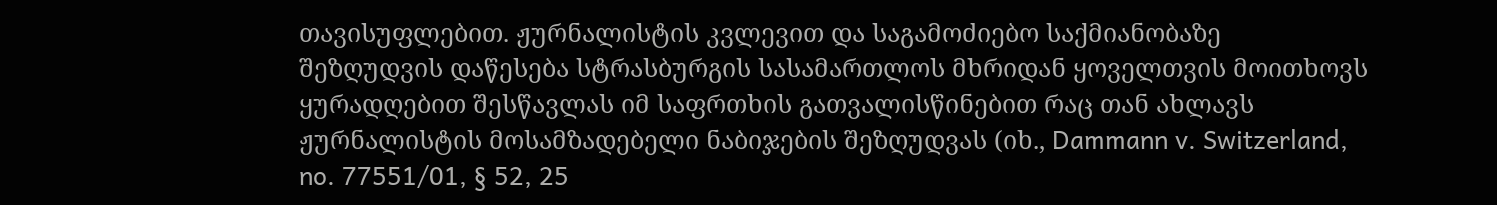თავისუფლებით. ჟურნალისტის კვლევით და საგამოძიებო საქმიანობაზე შეზღუდვის დაწესება სტრასბურგის სასამართლოს მხრიდან ყოველთვის მოითხოვს ყურადღებით შესწავლას იმ საფრთხის გათვალისწინებით რაც თან ახლავს ჟურნალისტის მოსამზადებელი ნაბიჯების შეზღუდვას (იხ., Dammann v. Switzerland, no. 77551/01, § 52, 25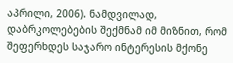აპრილი, 2006). ნამდვილად, დაბრკოლებების შექმნამ იმ მიზნით, რომ შეფერხდეს საჯარო ინტერესის მქონე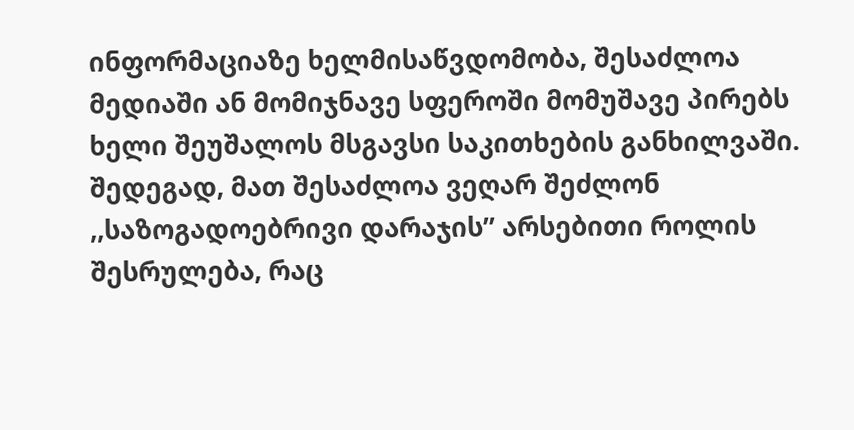ინფორმაციაზე ხელმისაწვდომობა, შესაძლოა მედიაში ან მომიჯნავე სფეროში მომუშავე პირებს ხელი შეუშალოს მსგავსი საკითხების განხილვაში. შედეგად, მათ შესაძლოა ვეღარ შეძლონ ,,საზოგადოებრივი დარაჯის’’ არსებითი როლის შესრულება, რაც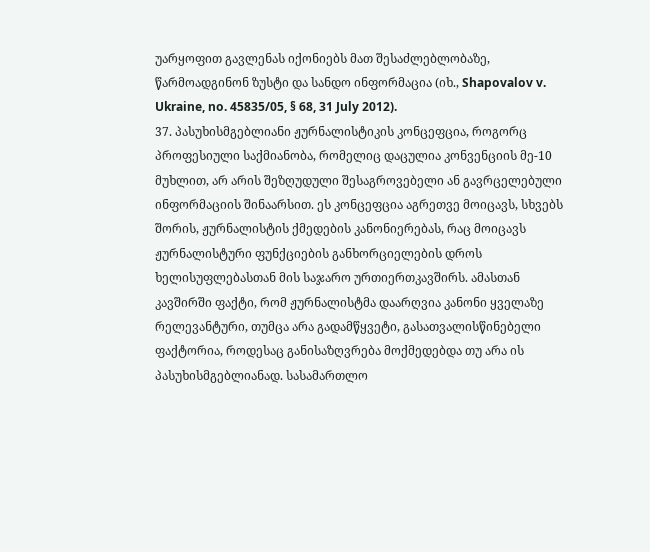უარყოფით გავლენას იქონიებს მათ შესაძლებლობაზე, წარმოადგინონ ზუსტი და სანდო ინფორმაცია (იხ., Shapovalov v. Ukraine, no. 45835/05, § 68, 31 July 2012).
37. პასუხისმგებლიანი ჟურნალისტიკის კონცეფცია, როგორც პროფესიული საქმიანობა, რომელიც დაცულია კონვენციის მე-10 მუხლით, არ არის შეზღუდული შესაგროვებელი ან გავრცელებული ინფორმაციის შინაარსით. ეს კონცეფცია აგრეთვე მოიცავს, სხვებს შორის, ჟურნალისტის ქმედების კანონიერებას, რაც მოიცავს ჟურნალისტური ფუნქციების განხორციელების დროს ხელისუფლებასთან მის საჯარო ურთიერთკავშირს. ამასთან კავშირში ფაქტი, რომ ჟურნალისტმა დაარღვია კანონი ყველაზე რელევანტური, თუმცა არა გადამწყვეტი, გასათვალისწინებელი ფაქტორია, როდესაც განისაზღვრება მოქმედებდა თუ არა ის პასუხისმგებლიანად. სასამართლო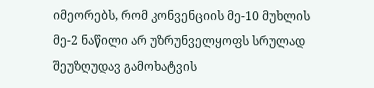იმეორებს, რომ კონვენციის მე-10 მუხლის მე-2 ნაწილი არ უზრუნველყოფს სრულად შეუზღუდავ გამოხატვის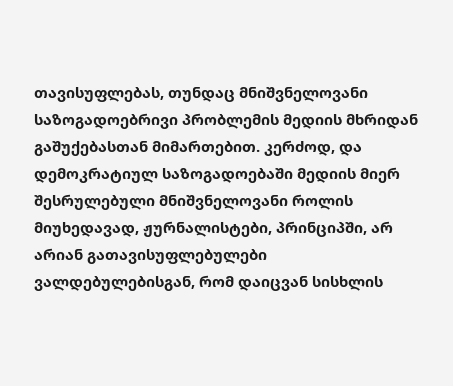თავისუფლებას, თუნდაც მნიშვნელოვანი საზოგადოებრივი პრობლემის მედიის მხრიდან გაშუქებასთან მიმართებით. კერძოდ, და დემოკრატიულ საზოგადოებაში მედიის მიერ შესრულებული მნიშვნელოვანი როლის მიუხედავად, ჟურნალისტები, პრინციპში, არ არიან გათავისუფლებულები ვალდებულებისგან, რომ დაიცვან სისხლის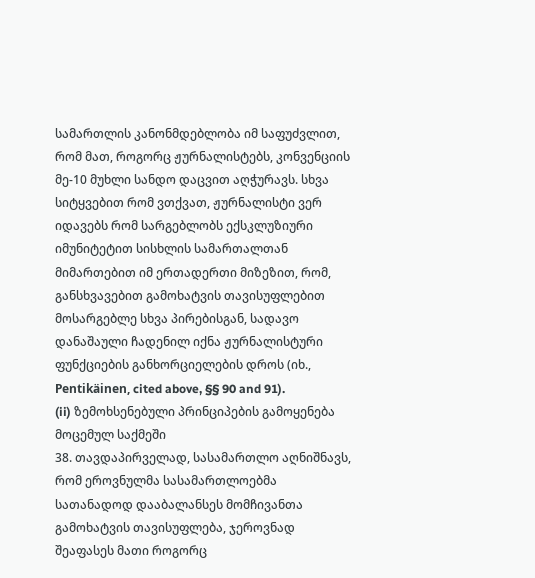სამართლის კანონმდებლობა იმ საფუძვლით, რომ მათ, როგორც ჟურნალისტებს, კონვენციის მე-10 მუხლი სანდო დაცვით აღჭურავს. სხვა სიტყვებით რომ ვთქვათ, ჟურნალისტი ვერ იდავებს რომ სარგებლობს ექსკლუზიური იმუნიტეტით სისხლის სამართალთან მიმართებით იმ ერთადერთი მიზეზით, რომ, განსხვავებით გამოხატვის თავისუფლებით მოსარგებლე სხვა პირებისგან, სადავო დანაშაული ჩადენილ იქნა ჟურნალისტური ფუნქციების განხორციელების დროს (იხ., Pentikäinen, cited above, §§ 90 and 91).
(ii) ზემოხსენებული პრინციპების გამოყენება მოცემულ საქმეში
38. თავდაპირველად, სასამართლო აღნიშნავს, რომ ეროვნულმა სასამართლოებმა სათანადოდ დააბალანსეს მომჩივანთა გამოხატვის თავისუფლება, ჯეროვნად შეაფასეს მათი როგორც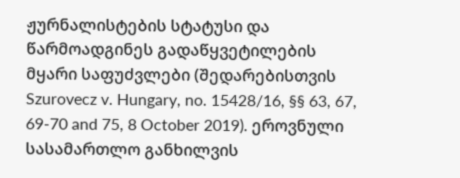ჟურნალისტების სტატუსი და წარმოადგინეს გადაწყვეტილების მყარი საფუძვლები (შედარებისთვის Szurovecz v. Hungary, no. 15428/16, §§ 63, 67, 69-70 and 75, 8 October 2019). ეროვნული სასამართლო განხილვის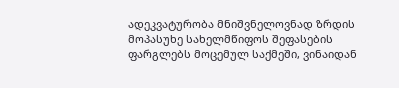ადეკვატურობა მნიშვნელოვნად ზრდის მოპასუხე სახელმწიფოს შეფასების ფარგლებს მოცემულ საქმეში, ვინაიდან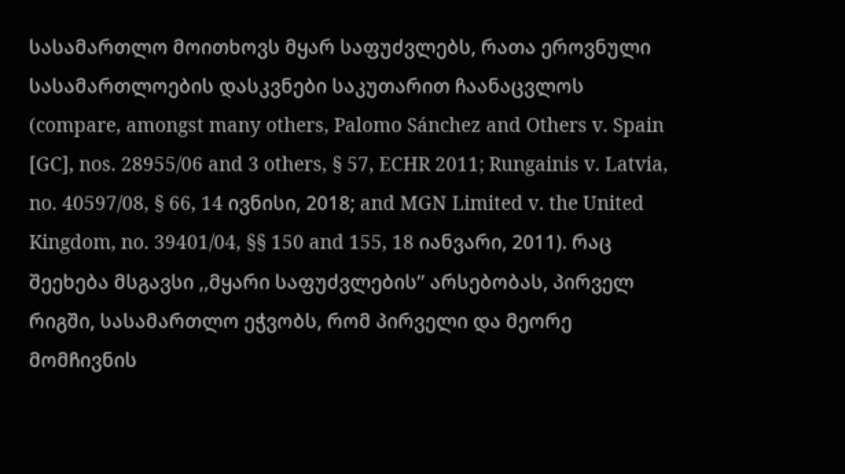სასამართლო მოითხოვს მყარ საფუძვლებს, რათა ეროვნული სასამართლოების დასკვნები საკუთარით ჩაანაცვლოს (compare, amongst many others, Palomo Sánchez and Others v. Spain [GC], nos. 28955/06 and 3 others, § 57, ECHR 2011; Rungainis v. Latvia, no. 40597/08, § 66, 14 ივნისი, 2018; and MGN Limited v. the United Kingdom, no. 39401/04, §§ 150 and 155, 18 იანვარი, 2011). რაც შეეხება მსგავსი ,,მყარი საფუძვლების’’ არსებობას, პირველ რიგში, სასამართლო ეჭვობს, რომ პირველი და მეორე მომჩივნის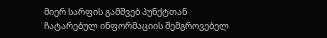მიერ სარფის გამშვებ პუნქტთან ჩატარებულ ინფორმაციის შემგროვებელ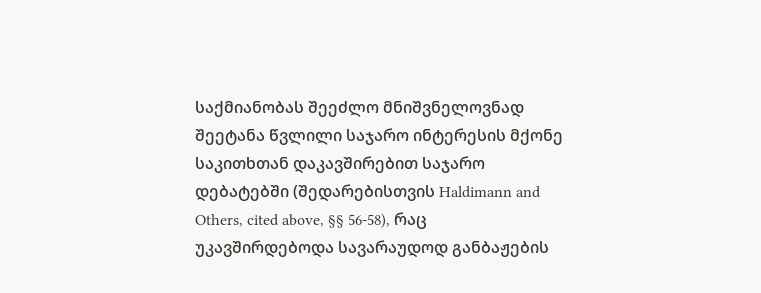საქმიანობას შეეძლო მნიშვნელოვნად შეეტანა წვლილი საჯარო ინტერესის მქონე საკითხთან დაკავშირებით საჯარო დებატებში (შედარებისთვის Haldimann and Others, cited above, §§ 56-58), რაც უკავშირდებოდა სავარაუდოდ განბაჟების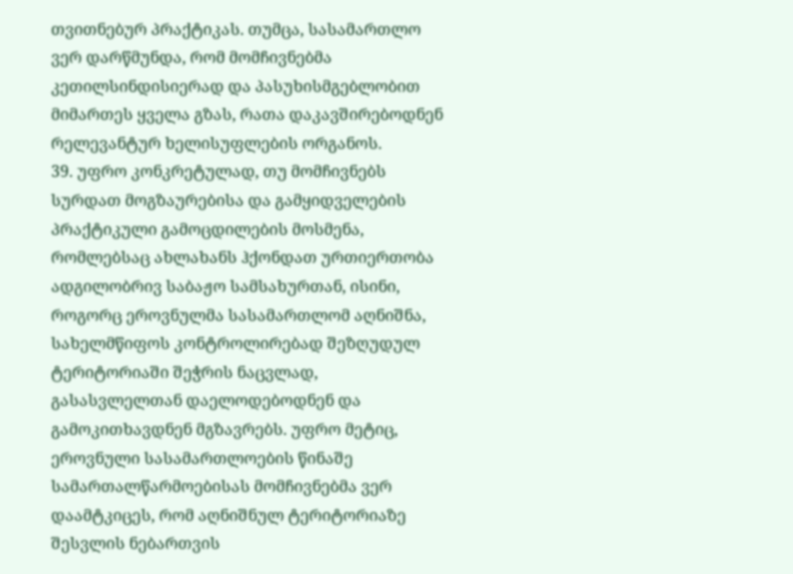თვითნებურ პრაქტიკას. თუმცა, სასამართლო ვერ დარწმუნდა, რომ მომჩივნებმა კეთილსინდისიერად და პასუხისმგებლობით მიმართეს ყველა გზას, რათა დაკავშირებოდნენ რელევანტურ ხელისუფლების ორგანოს.
39. უფრო კონკრეტულად, თუ მომჩივნებს სურდათ მოგზაურებისა და გამყიდველების პრაქტიკული გამოცდილების მოსმენა, რომლებსაც ახლახანს ჰქონდათ ურთიერთობა ადგილობრივ საბაჟო სამსახურთან, ისინი, როგორც ეროვნულმა სასამართლომ აღნიშნა, სახელმწიფოს კონტროლირებად შეზღუდულ ტერიტორიაში შეჭრის ნაცვლად, გასასვლელთან დაელოდებოდნენ და გამოკითხავდნენ მგზავრებს. უფრო მეტიც, ეროვნული სასამართლოების წინაშე სამართალწარმოებისას მომჩივნებმა ვერ დაამტკიცეს, რომ აღნიშნულ ტერიტორიაზე შესვლის ნებართვის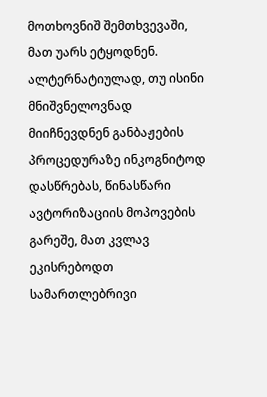მოთხოვნიშ შემთხვევაში, მათ უარს ეტყოდნენ. ალტერნატიულად, თუ ისინი მნიშვნელოვნად მიიჩნევდნენ განბაჟების პროცედურაზე ინკოგნიტოდ დასწრებას, წინასწარი ავტორიზაციის მოპოვების გარეშე, მათ კვლავ ეკისრებოდთ სამართლებრივი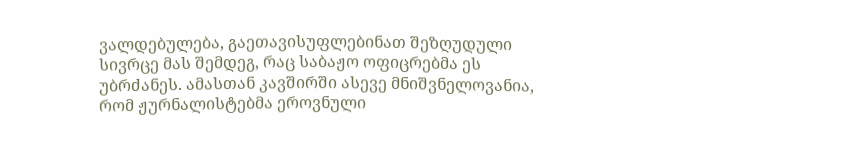ვალდებულება, გაეთავისუფლებინათ შეზღუდული სივრცე მას შემდეგ, რაც საბაჟო ოფიცრებმა ეს უბრძანეს. ამასთან კავშირში ასევე მნიშვნელოვანია, რომ ჟურნალისტებმა ეროვნული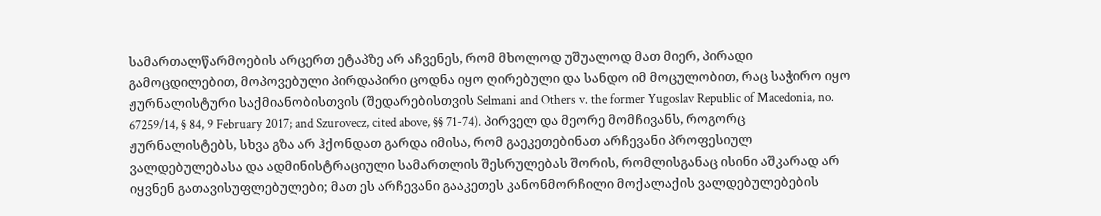სამართალწარმოების არცერთ ეტაპზე არ აჩვენეს, რომ მხოლოდ უშუალოდ მათ მიერ, პირადი გამოცდილებით, მოპოვებული პირდაპირი ცოდნა იყო ღირებული და სანდო იმ მოცულობით, რაც საჭირო იყო ჟურნალისტური საქმიანობისთვის (შედარებისთვის Selmani and Others v. the former Yugoslav Republic of Macedonia, no. 67259/14, § 84, 9 February 2017; and Szurovecz, cited above, §§ 71-74). პირველ და მეორე მომჩივანს, როგორც ჟურნალისტებს, სხვა გზა არ ჰქონდათ გარდა იმისა, რომ გაეკეთებინათ არჩევანი პროფესიულ ვალდებულებასა და ადმინისტრაციული სამართლის შესრულებას შორის, რომლისგანაც ისინი აშკარად არ იყვნენ გათავისუფლებულები; მათ ეს არჩევანი გააკეთეს კანონმორჩილი მოქალაქის ვალდებულებების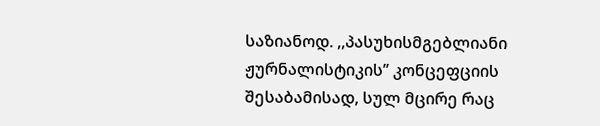საზიანოდ. ,,პასუხისმგებლიანი ჟურნალისტიკის’’ კონცეფციის შესაბამისად, სულ მცირე რაც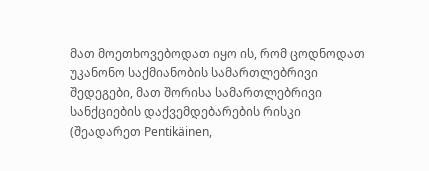მათ მოეთხოვებოდათ იყო ის, რომ ცოდნოდათ უკანონო საქმიანობის სამართლებრივი შედეგები, მათ შორისა სამართლებრივი სანქციების დაქვემდებარების რისკი (შეადარეთ Pentikäinen,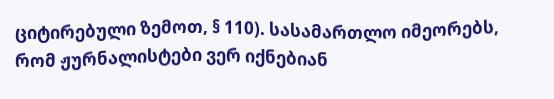ციტირებული ზემოთ, § 110). სასამართლო იმეორებს, რომ ჟურნალისტები ვერ იქნებიან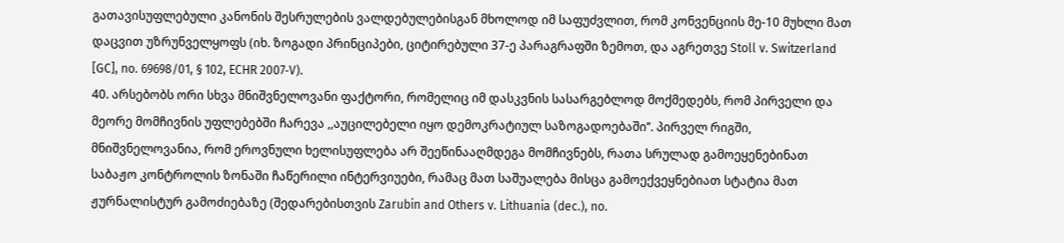გათავისუფლებული კანონის შესრულების ვალდებულებისგან მხოლოდ იმ საფუძვლით, რომ კონვენციის მე-10 მუხლი მათ დაცვით უზრუნველყოფს (იხ. ზოგადი პრინციპები, ციტირებული 37-ე პარაგრაფში ზემოთ, და აგრეთვე Stoll v. Switzerland [GC], no. 69698/01, § 102, ECHR 2007‑V).
40. არსებობს ორი სხვა მნიშვნელოვანი ფაქტორი, რომელიც იმ დასკვნის სასარგებლოდ მოქმედებს, რომ პირველი და მეორე მომჩივნის უფლებებში ჩარევა ,,აუცილებელი იყო დემოკრატიულ საზოგადოებაში’’. პირველ რიგში, მნიშვნელოვანია, რომ ეროვნული ხელისუფლება არ შეეწინააღმდეგა მომჩივნებს, რათა სრულად გამოეყენებინათ საბაჟო კონტროლის ზონაში ჩაწერილი ინტერვიუები, რამაც მათ საშუალება მისცა გამოექვეყნებიათ სტატია მათ ჟურნალისტურ გამოძიებაზე (შედარებისთვის Zarubin and Others v. Lithuania (dec.), no.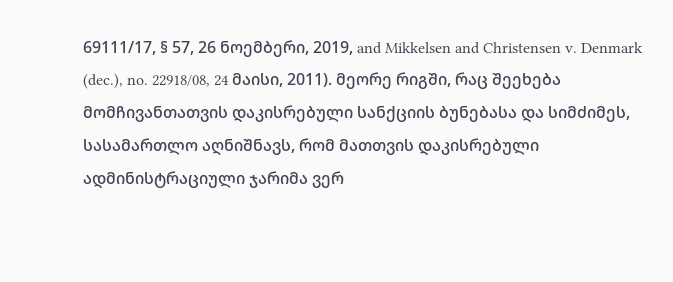69111/17, § 57, 26 ნოემბერი, 2019, and Mikkelsen and Christensen v. Denmark (dec.), no. 22918/08, 24 მაისი, 2011). მეორე რიგში, რაც შეეხება მომჩივანთათვის დაკისრებული სანქციის ბუნებასა და სიმძიმეს, სასამართლო აღნიშნავს, რომ მათთვის დაკისრებული ადმინისტრაციული ჯარიმა ვერ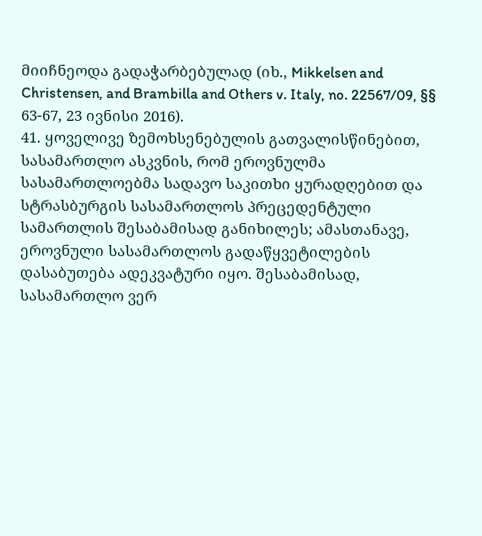მიიჩნეოდა გადაჭარბებულად (იხ., Mikkelsen and Christensen, and Brambilla and Others v. Italy, no. 22567/09, §§ 63-67, 23 ივნისი 2016).
41. ყოველივე ზემოხსენებულის გათვალისწინებით, სასამართლო ასკვნის, რომ ეროვნულმა სასამართლოებმა სადავო საკითხი ყურადღებით და სტრასბურგის სასამართლოს პრეცედენტული სამართლის შესაბამისად განიხილეს; ამასთანავე, ეროვნული სასამართლოს გადაწყვეტილების დასაბუთება ადეკვატური იყო. შესაბამისად, სასამართლო ვერ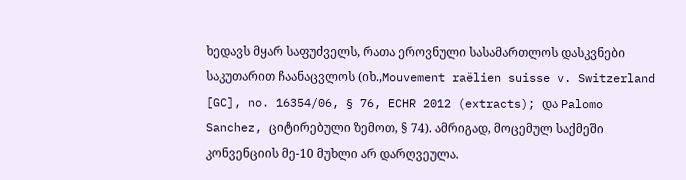ხედავს მყარ საფუძველს, რათა ეროვნული სასამართლოს დასკვნები საკუთარით ჩაანაცვლოს (იხ.,Mouvement raëlien suisse v. Switzerland [GC], no. 16354/06, § 76, ECHR 2012 (extracts); და Palomo Sanchez, ციტირებული ზემოთ, § 74). ამრიგად, მოცემულ საქმეში კონვენციის მე-10 მუხლი არ დარღვეულა.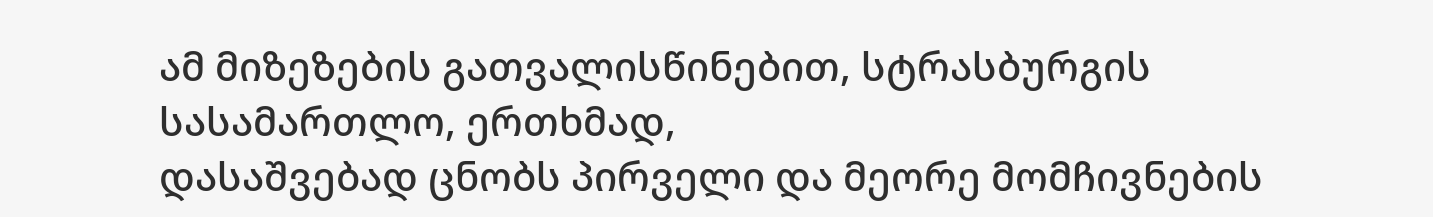ამ მიზეზების გათვალისწინებით, სტრასბურგის სასამართლო, ერთხმად,
დასაშვებად ცნობს პირველი და მეორე მომჩივნების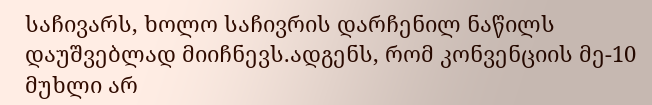საჩივარს, ხოლო საჩივრის დარჩენილ ნაწილს დაუშვებლად მიიჩნევს.ადგენს, რომ კონვენციის მე-10 მუხლი არ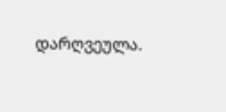დარღვეულა.